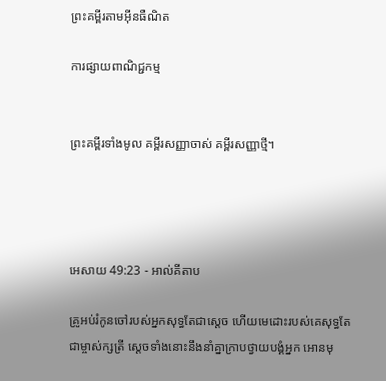ព្រះគម្ពីរតាមអ៊ីនធឺណិត

ការផ្សាយពាណិជ្ជកម្ម


ព្រះគម្ពីរទាំងមូល គម្ពីរសញ្ញាចាស់ គម្ពីរសញ្ញាថ្មី។




អេសាយ 49:23 - អាល់គីតាប

គ្រូអប់រំកូនចៅរបស់អ្នកសុទ្ធតែជាស្ដេច ហើយមេដោះរបស់គេសុទ្ធតែជាម្ចាស់‌ក្សត្រី ស្ដេចទាំងនោះនឹងនាំគ្នាក្រាបថ្វាយ‌បង្គំអ្នក អោនមុ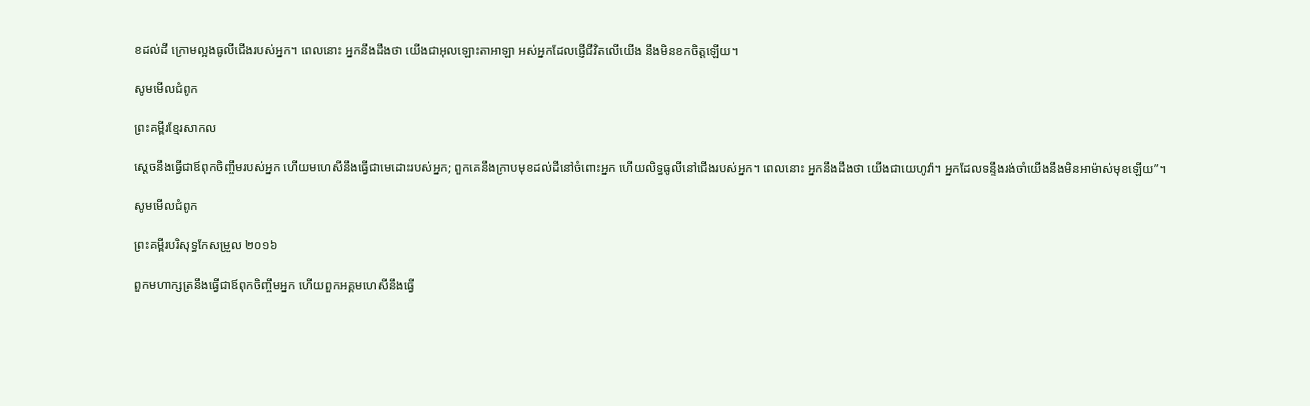ខដល់ដី ក្រោមល្អងធូលីជើងរបស់អ្នក។ ពេលនោះ អ្នកនឹងដឹងថា យើងជាអុលឡោះ‌តាអាឡា អស់អ្នកដែលផ្ញើជីវិតលើយើង នឹងមិនខកចិត្តឡើយ។

សូមមើលជំពូក

ព្រះគម្ពីរខ្មែរសាកល

ស្ដេចនឹងធ្វើជាឪពុកចិញ្ចឹមរបស់អ្នក ហើយមហេសីនឹងធ្វើជាមេដោះរបស់អ្នក; ពួកគេនឹងក្រាបមុខដល់ដីនៅចំពោះអ្នក ហើយលិទ្ធធូលីនៅជើងរបស់អ្នក។ ពេលនោះ អ្នកនឹងដឹងថា យើងជាយេហូវ៉ា។ អ្នកដែលទន្ទឹងរង់ចាំយើងនឹងមិនអាម៉ាស់មុខឡើយ”។

សូមមើលជំពូក

ព្រះគម្ពីរបរិសុទ្ធកែសម្រួល ២០១៦

ពួកមហា‌ក្សត្រនឹងធ្វើជាឪពុកចិញ្ចឹមអ្នក ហើយពួកអគ្គម‌ហេសីនឹងធ្វើ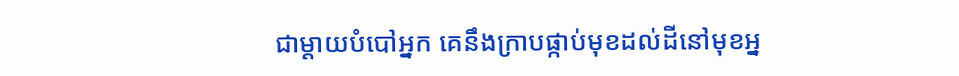ជាម្តាយបំបៅអ្នក គេនឹងក្រាបផ្កាប់មុខដល់ដីនៅមុខអ្ន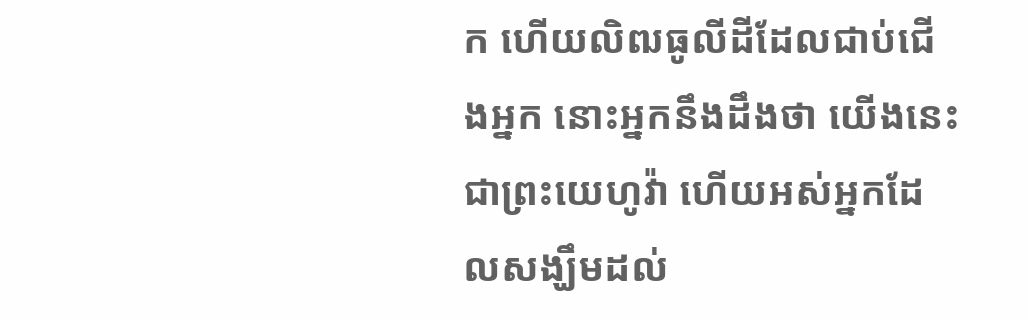ក ហើយលិឍធូលីដីដែលជាប់ជើងអ្នក នោះអ្នកនឹងដឹងថា យើងនេះជាព្រះ‌យេហូវ៉ា ហើយអស់អ្នកដែលសង្ឃឹមដល់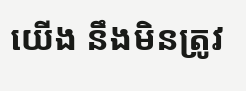យើង នឹងមិនត្រូវ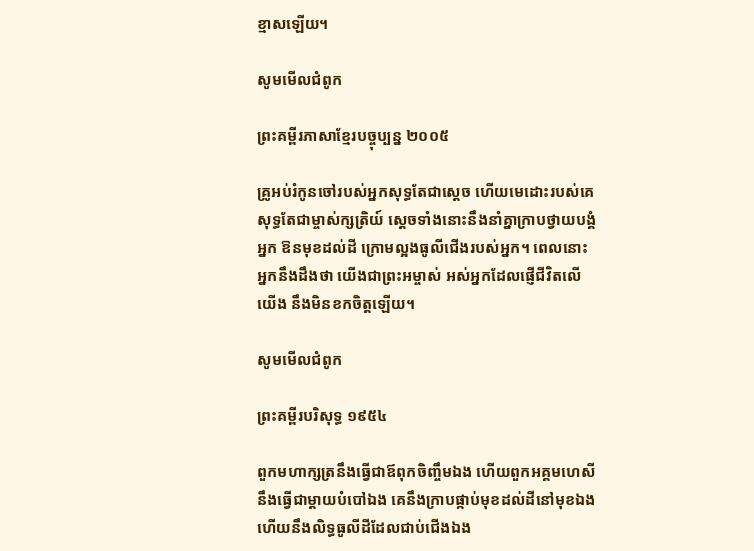ខ្មាសឡើយ។

សូមមើលជំពូក

ព្រះគម្ពីរភាសាខ្មែរបច្ចុប្បន្ន ២០០៥

គ្រូអប់រំកូនចៅរបស់អ្នកសុទ្ធតែជាស្ដេច ហើយមេដោះរបស់គេសុទ្ធតែជាម្ចាស់‌ក្សត្រិយ៍ ស្ដេចទាំងនោះនឹងនាំគ្នាក្រាបថ្វាយ‌បង្គំអ្នក ឱនមុខដល់ដី ក្រោមល្អងធូលីជើងរបស់អ្នក។ ពេលនោះ អ្នកនឹងដឹងថា យើងជាព្រះ‌អម្ចាស់ អស់អ្នកដែលផ្ញើជីវិតលើយើង នឹងមិនខកចិត្តឡើយ។

សូមមើលជំពូក

ព្រះគម្ពីរបរិសុទ្ធ ១៩៥៤

ពួកមហា‌ក្សត្រនឹងធ្វើជាឪពុកចិញ្ចឹមឯង ហើយពួកអគ្គ‌មហេសីនឹងធ្វើជាម្តាយបំបៅឯង គេនឹងក្រាបផ្កាប់មុខដល់ដីនៅមុខឯង ហើយនឹងលិទ្ធធូលីដីដែលជាប់ជើងឯង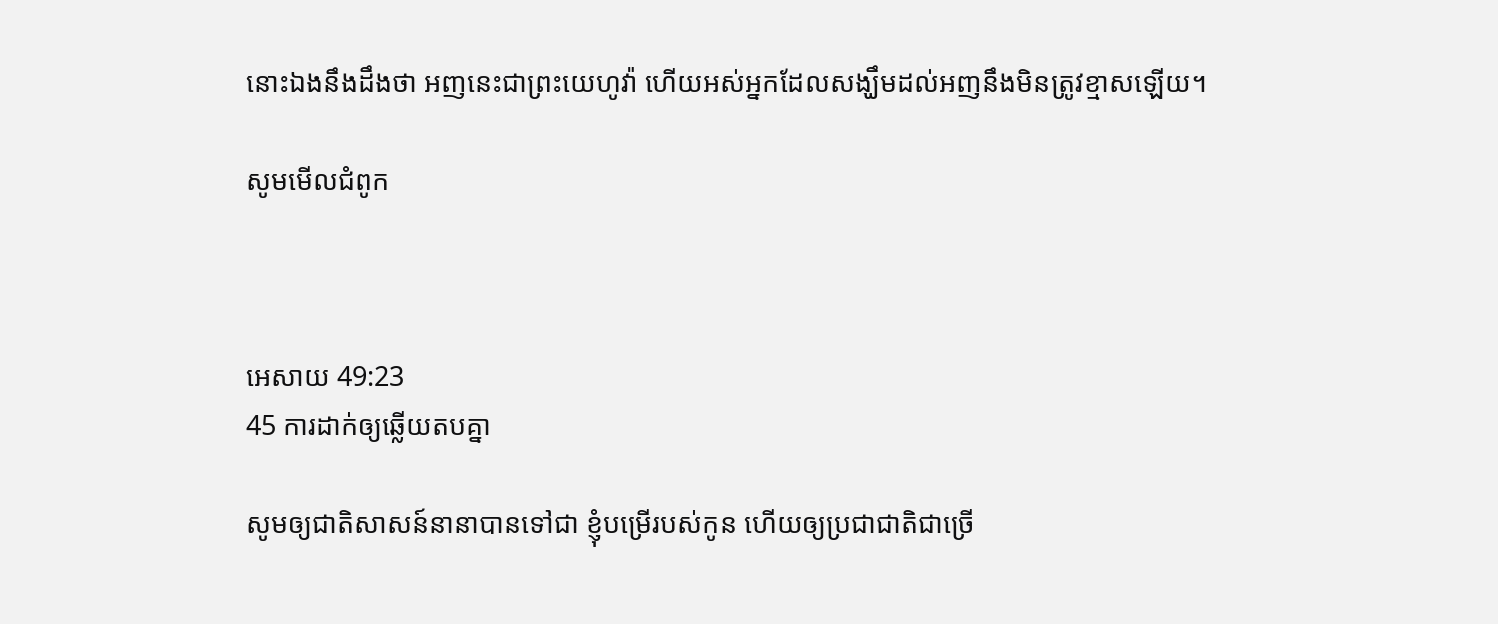នោះឯងនឹងដឹងថា អញនេះជាព្រះ‌យេហូវ៉ា ហើយអស់អ្នកដែលសង្ឃឹមដល់អញនឹងមិនត្រូវខ្មាសឡើយ។

សូមមើលជំពូក



អេសាយ 49:23
45 ការដាក់ឲ្យឆ្លើយតបគ្នា

សូមឲ្យជាតិសាសន៍នានាបានទៅជា ខ្ញុំបម្រើរបស់កូន ហើយឲ្យប្រជា‌ជាតិជាច្រើ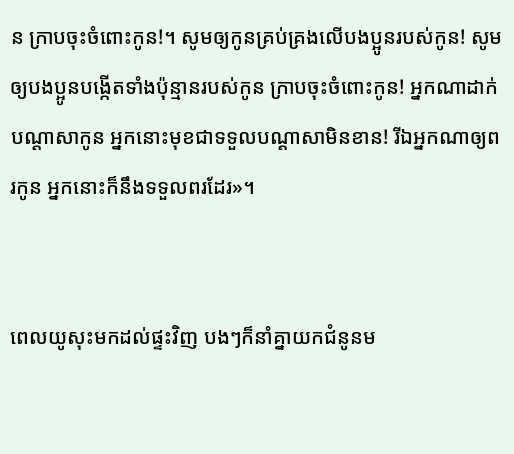ន ក្រាបចុះចំពោះកូន!។ សូមឲ្យកូនគ្រប់គ្រងលើបង‌ប្អូនរបស់កូន! សូមឲ្យបង‌ប្អូនបង្កើតទាំងប៉ុន្មានរបស់កូន ក្រាបចុះចំពោះកូន! អ្នកណាដាក់បណ្តាសាកូន អ្នកនោះមុខជាទទួលបណ្តាសាមិនខាន! រីឯអ្នកណាឲ្យពរកូន អ្នកនោះក៏នឹងទទួលពរដែរ»។


ពេលយូសុះមកដល់ផ្ទះវិញ បងៗក៏នាំគ្នាយកជំនូនម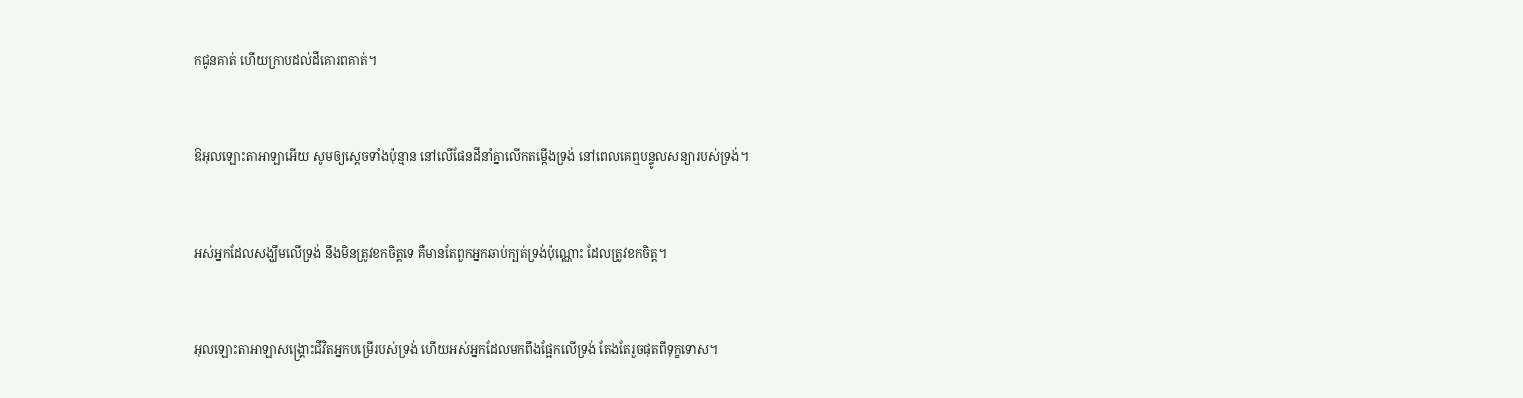កជូនគាត់ ហើយក្រាបដល់ដីគោរពគាត់។


ឱអុលឡោះ‌តាអាឡាអើយ សូមឲ្យស្ដេចទាំងប៉ុន្មាន នៅលើផែនដីនាំគ្នាលើកតម្កើងទ្រង់ នៅពេលគេឮបន្ទូលសន្យារបស់ទ្រង់។


អស់អ្នកដែលសង្ឃឹមលើទ្រង់ នឹងមិនត្រូវខកចិត្តទេ គឺមានតែពួកអ្នកឆាប់ក្បត់ទ្រង់ប៉ុណ្ណោះ ដែលត្រូវខកចិត្ត។


អុលឡោះ‌តាអាឡាសង្គ្រោះជីវិតអ្នកបម្រើរបស់ទ្រង់ ហើយអស់អ្នកដែលមកពឹងផ្អែកលើទ្រង់ តែងតែរួចផុតពីទុក្ខទោស។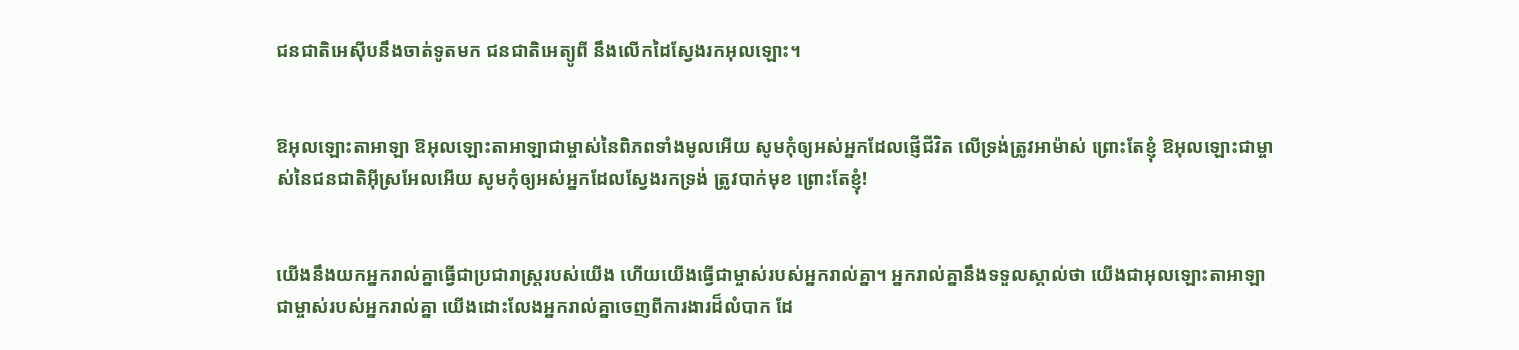ជន‌ជាតិអេស៊ីបនឹងចាត់ទូតមក ជន‌ជាតិអេត្យូ‌ពី នឹងលើកដៃស្វែងរកអុលឡោះ។


ឱអុលឡោះ‌តាអាឡា ឱអុលឡោះ‌តាអាឡាជាម្ចាស់នៃពិភពទាំងមូលអើយ សូមកុំឲ្យអស់អ្នកដែលផ្ញើជីវិត លើទ្រង់ត្រូវអាម៉ាស់ ព្រោះតែខ្ញុំ ឱអុលឡោះជាម្ចាស់នៃជន‌ជាតិអ៊ីស្រ‌អែលអើយ សូមកុំឲ្យអស់អ្នកដែលស្វែងរកទ្រង់ ត្រូវបាក់មុខ ព្រោះតែខ្ញុំ!


យើងនឹងយកអ្នករាល់គ្នាធ្វើជាប្រជា‌រាស្ត្ររបស់យើង ហើយយើងធ្វើជាម្ចាស់របស់អ្នករាល់គ្នា។ អ្នករាល់គ្នានឹងទទួលស្គាល់ថា យើងជាអុលឡោះ‌តាអាឡា ជាម្ចាស់របស់អ្នករាល់គ្នា យើងដោះលែងអ្នករាល់គ្នាចេញពីការងារដ៏លំបាក ដែ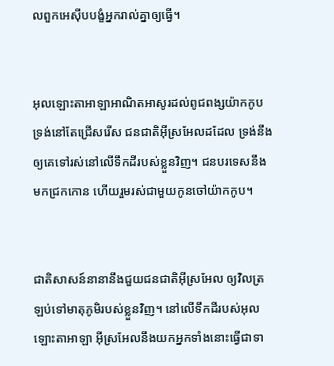លពួកអេស៊ីបបង្ខំអ្នករាល់គ្នាឲ្យធ្វើ។


អុលឡោះ‌តាអាឡាអាណិត‌អាសូរដល់ពូជ‌ពង្សយ៉ាកកូប ទ្រង់នៅតែជ្រើសរើស ជន‌ជាតិអ៊ីស្រ‌អែលដដែល ទ្រង់នឹងឲ្យគេទៅរស់នៅលើទឹកដីរបស់ខ្លួនវិញ។ ជនបរទេសនឹងមកជ្រកកោន ហើយរួមរស់ជាមួយកូនចៅយ៉ាកកូប។


ជាតិសាសន៍នានានឹងជួយជន‌ជាតិអ៊ីស្រ‌អែល ឲ្យវិលត្រឡប់ទៅមាតុ‌ភូមិរបស់ខ្លួនវិញ។ នៅលើទឹកដីរបស់អុលឡោះ‌តាអាឡា អ៊ីស្រ‌អែលនឹងយកអ្នកទាំងនោះធ្វើជាទា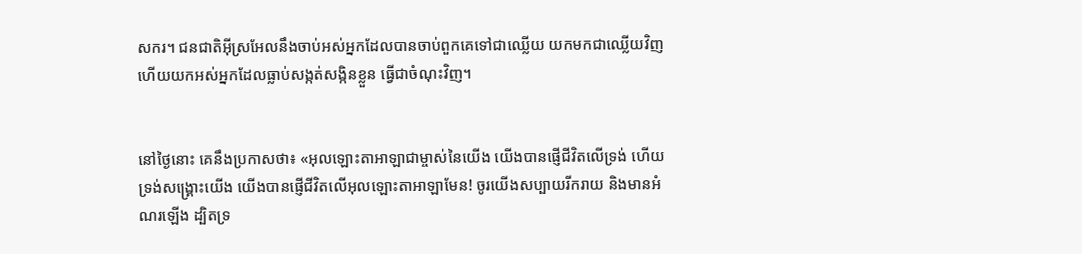សករ។ ជន‌ជាតិអ៊ីស្រ‌អែលនឹងចាប់អស់អ្នកដែលបានចាប់ពួកគេទៅជាឈ្លើយ យកមកជាឈ្លើយវិញ ហើយយកអស់អ្នកដែលធ្លាប់សង្កត់‌សង្កិនខ្លួន ធ្វើជាចំណុះវិញ។


នៅថ្ងៃនោះ គេនឹងប្រកាសថា៖ «អុលឡោះ‌តាអាឡាជាម្ចាស់នៃយើង យើងបានផ្ញើជីវិតលើទ្រង់ ហើយទ្រង់សង្គ្រោះយើង យើងបានផ្ញើជីវិតលើអុលឡោះ‌តាអាឡាមែន! ចូរយើងសប្បាយរីក‌រាយ និងមានអំណរឡើង ដ្បិតទ្រ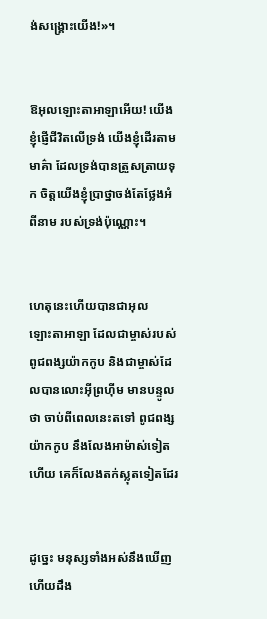ង់សង្គ្រោះយើង!»។


ឱអុលឡោះ‌តាអាឡាអើយ! យើងខ្ញុំផ្ញើជីវិតលើទ្រង់ យើងខ្ញុំដើរតាមមាគ៌ា ដែលទ្រង់បានត្រួស‌ត្រាយទុក ចិត្តយើងខ្ញុំប្រាថ្នាចង់តែថ្លែងអំពីនាម របស់ទ្រង់ប៉ុណ្ណោះ។


ហេតុនេះហើយបានជាអុលឡោះ‌តាអាឡា ដែលជាម្ចាស់របស់ពូជ‌ពង្សយ៉ាកកូប និងជាម្ចាស់ដែលបានលោះអ៊ីព្រហ៊ីម មានបន្ទូលថា ចាប់ពីពេលនេះតទៅ ពូជ‌ពង្សយ៉ាកកូប នឹងលែងអាម៉ាស់ទៀតហើយ គេក៏លែងតក់‌ស្លុតទៀតដែរ


ដូច្នេះ មនុស្សទាំងអស់នឹងឃើញ ហើយដឹង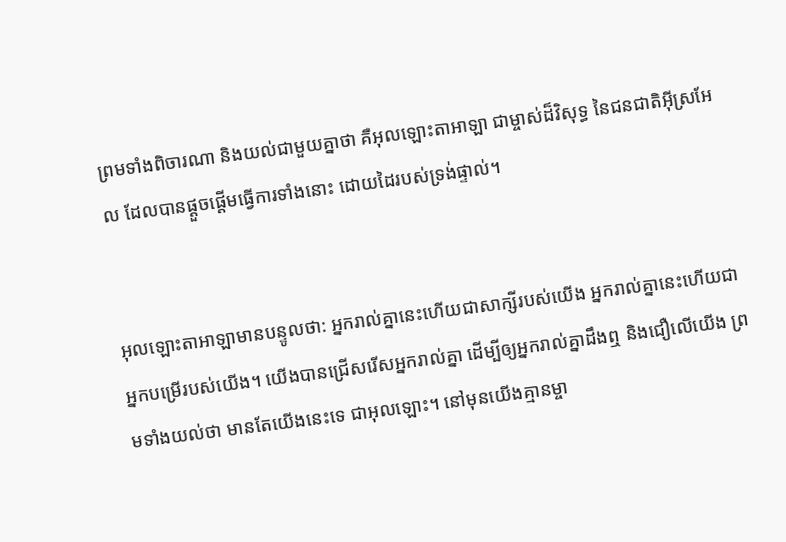ព្រមទាំងពិចារណា និងយល់ជាមួយគ្នាថា គឺអុលឡោះ‌តាអាឡា ជាម្ចាស់ដ៏‌វិសុទ្ធ នៃជន‌ជាតិអ៊ីស្រ‌អែល ដែលបានផ្ដួច‌ផ្ដើមធ្វើការទាំងនោះ ដោយដៃរបស់ទ្រង់ផ្ទាល់។


អុលឡោះ‌តាអាឡាមានបន្ទូលថា: អ្នករាល់គ្នានេះហើយជាសាក្សីរបស់យើង អ្នករាល់គ្នានេះហើយជាអ្នកបម្រើរបស់យើង។ យើងបានជ្រើសរើសអ្នករាល់គ្នា ដើម្បីឲ្យអ្នករាល់គ្នាដឹងឮ និងជឿលើយើង ព្រមទាំងយល់ថា មានតែយើងនេះទេ ជាអុលឡោះ។ នៅមុនយើងគ្មានម្ចា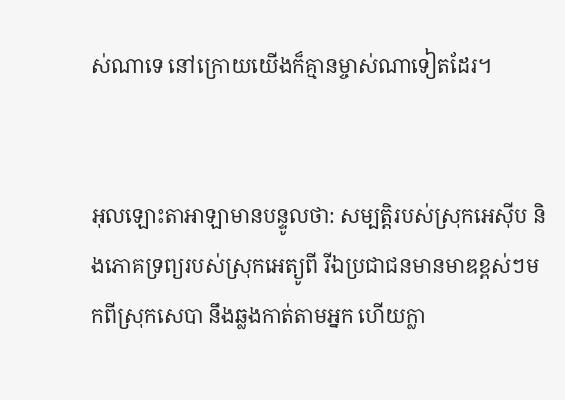ស់ណាទេ នៅក្រោយយើងក៏គ្មានម្ចាស់ណាទៀតដែរ។


អុលឡោះ‌តាអាឡាមានបន្ទូលថា: សម្បត្តិរបស់ស្រុកអេស៊ីប និងភោគទ្រព្យរបស់ស្រុកអេត្យូ‌ពី រីឯប្រជា‌ជនមានមាឌខ្ពស់ៗមកពីស្រុកសេបា នឹងឆ្លងកាត់តាមអ្នក ហើយក្លា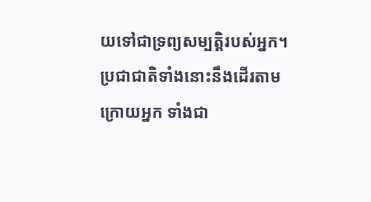យទៅជាទ្រព្យសម្បត្តិរបស់អ្នក។ ប្រជា‌ជាតិទាំងនោះនឹងដើរតាមក្រោយអ្នក ទាំងជា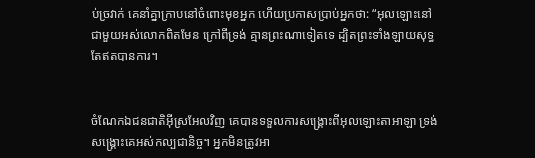ប់ច្រវាក់ គេនាំគ្នាក្រាបនៅចំពោះមុខអ្នក ហើយប្រកាសប្រាប់អ្នកថា: “អុលឡោះនៅជាមួយអស់លោកពិតមែន ក្រៅពីទ្រង់ គ្មានព្រះណាទៀតទេ ដ្បិតព្រះទាំង‌ឡាយសុទ្ធតែឥតបានការ។


ចំណែកឯជន‌ជាតិអ៊ីស្រ‌អែលវិញ គេបានទទួលការសង្គ្រោះពីអុលឡោះ‌តាអាឡា ទ្រង់សង្គ្រោះគេអស់‌កល្បជា‌និច្ច។ អ្នកមិនត្រូវអា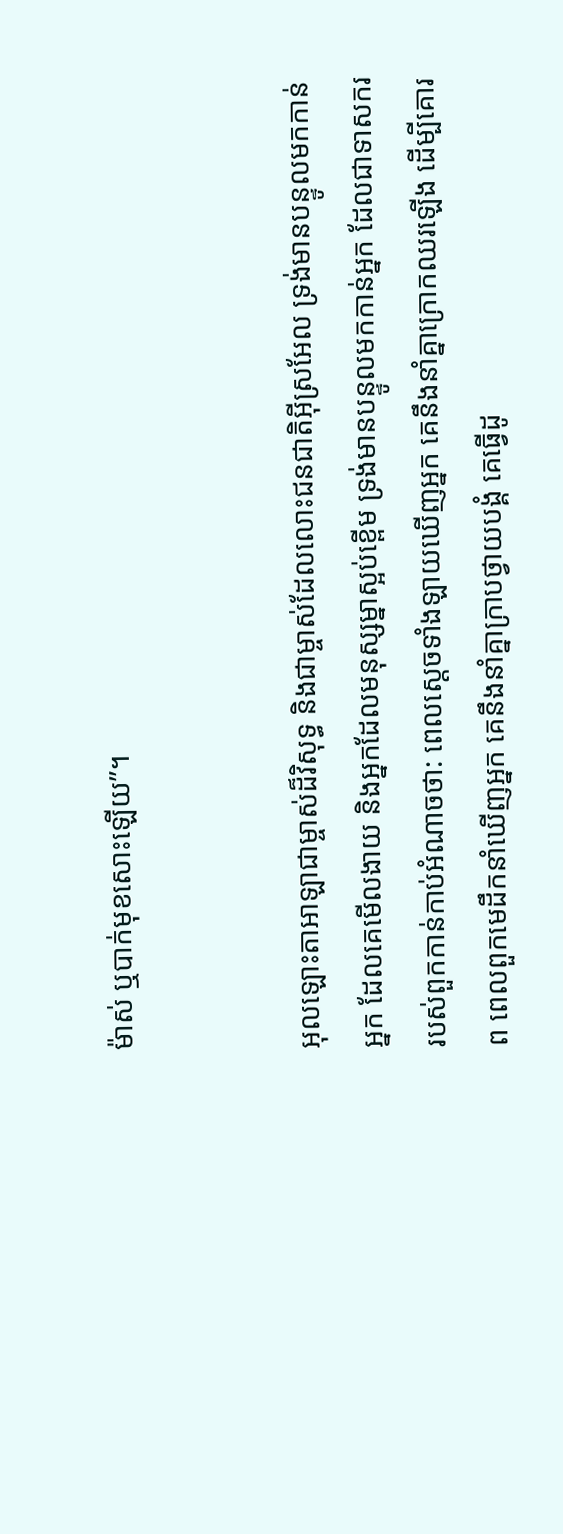ម៉ាស់ ឬបាក់មុខសោះឡើយ”។


អុលឡោះ‌តាអាឡាជាម្ចាស់ដ៏‌វិសុទ្ធ និងជាម្ចាស់ដែលលោះជន‌ជាតិអ៊ីស្រ‌អែល ទ្រង់មានបន្ទូលមកកាន់អ្នក ដែលគេមើល‌ងាយ និងអ្នកដែលមនុស្ស‌ម្នាស្អប់ខ្ពើម ទ្រង់មានបន្ទូលមកកាន់អ្នក ដែលជាទាសកររបស់ពួកកាន់កាប់អំណាចថា: ពេលស្ដេចទាំង‌ឡាយឃើញអ្នក គេនឹងនាំគ្នាក្រោកឈរឡើង ដើម្បីគោរព ពេលពួកមេដឹកនាំឃើញអ្នក គេនឹងនាំគ្នាក្រាបថ្វាយ‌បង្គំ គេធ្វើដូ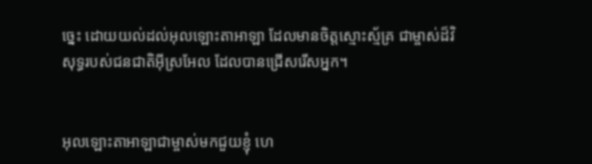ច្នេះ ដោយយល់ដល់អុលឡោះ‌តាអាឡា ដែលមានចិត្តស្មោះ‌ស្ម័គ្រ ជាម្ចាស់ដ៏‌វិសុទ្ធរបស់ជន‌ជាតិអ៊ីស្រ‌អែល ដែលបានជ្រើសរើសអ្នក។


អុលឡោះ‌តាអាឡាជាម្ចាស់មកជួយខ្ញុំ ហេ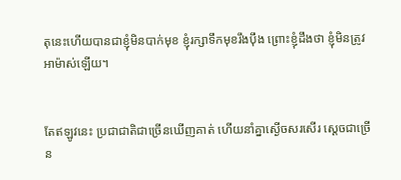តុនេះហើយបានជាខ្ញុំមិនបាក់មុខ ខ្ញុំរក្សាទឹកមុខរឹង‌ប៉ឹង ព្រោះខ្ញុំដឹងថា ខ្ញុំមិនត្រូវអាម៉ាស់ឡើយ។


តែឥឡូវនេះ ប្រជា‌ជាតិជាច្រើនឃើញគាត់ ហើយនាំគ្នាស្ងើចសរសើរ ស្ដេចជាច្រើន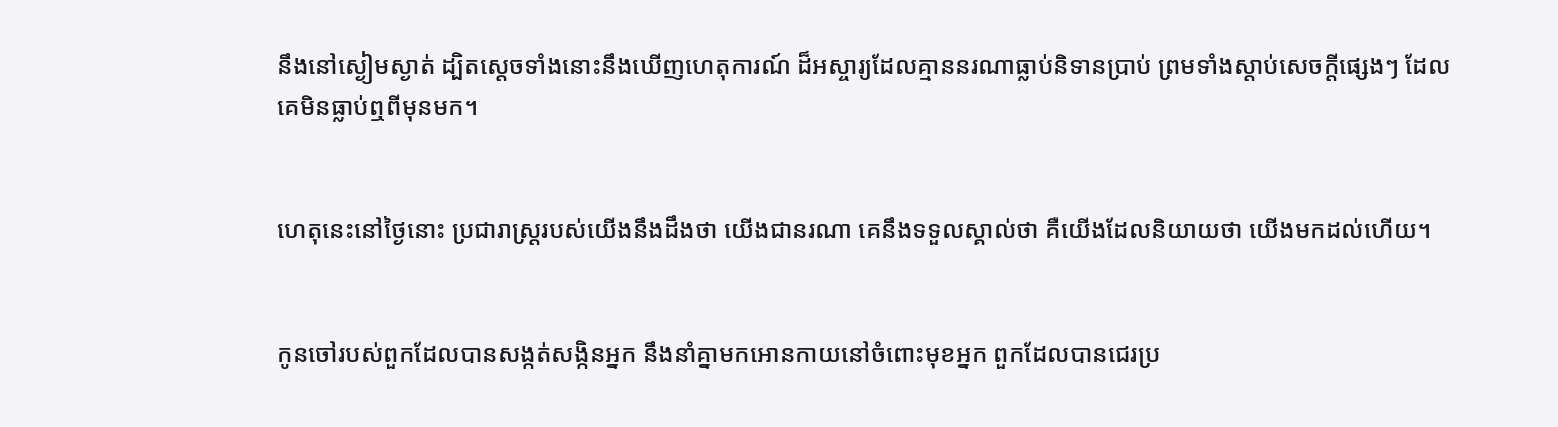នឹងនៅស្ងៀមស្ងាត់ ដ្បិតស្ដេចទាំងនោះនឹងឃើញហេតុ‌ការណ៍ ដ៏អស្ចារ្យដែលគ្មាននរណាធ្លាប់និទានប្រាប់ ព្រមទាំងស្ដាប់សេចក្ដីផ្សេងៗ ដែលគេមិនធ្លាប់ឮពីមុនមក។


ហេតុនេះនៅថ្ងៃនោះ ប្រជា‌រាស្ត្ររបស់យើងនឹងដឹងថា យើងជានរណា គេនឹងទទួលស្គាល់ថា គឺយើងដែលនិយាយថា យើងមកដល់ហើយ។


កូនចៅរបស់ពួកដែលបានសង្កត់‌សង្កិនអ្នក នឹងនាំគ្នាមកអោនកាយនៅចំពោះមុខអ្នក ពួកដែលបានជេរប្រ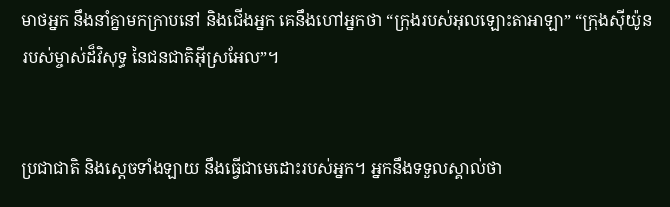មាថអ្នក នឹងនាំគ្នាមកក្រាបនៅ និងជើងអ្នក គេនឹងហៅអ្នកថា “ក្រុងរបស់អុលឡោះ‌តាអាឡា” “ក្រុងស៊ីយ៉ូនរបស់ម្ចាស់ដ៏‌វិសុទ្ធ នៃជន‌ជាតិអ៊ីស្រ‌អែល”។


ប្រជា‌ជាតិ និងស្ដេចទាំង‌ឡាយ នឹងធ្វើជាមេដោះរបស់អ្នក។ អ្នកនឹងទទួលស្គាល់ថា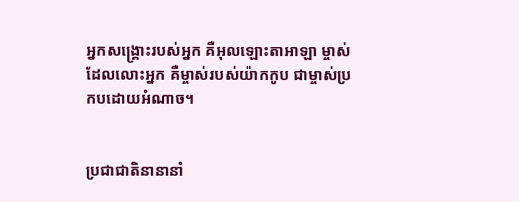អ្នក‌សង្គ្រោះរបស់អ្នក គឺអុលឡោះ‌តាអាឡា ម្ចាស់ដែលលោះអ្នក គឺម្ចាស់របស់យ៉ាកកូប ជាម្ចាស់ប្រកបដោយអំណាច។


ប្រជា‌ជាតិនានានាំ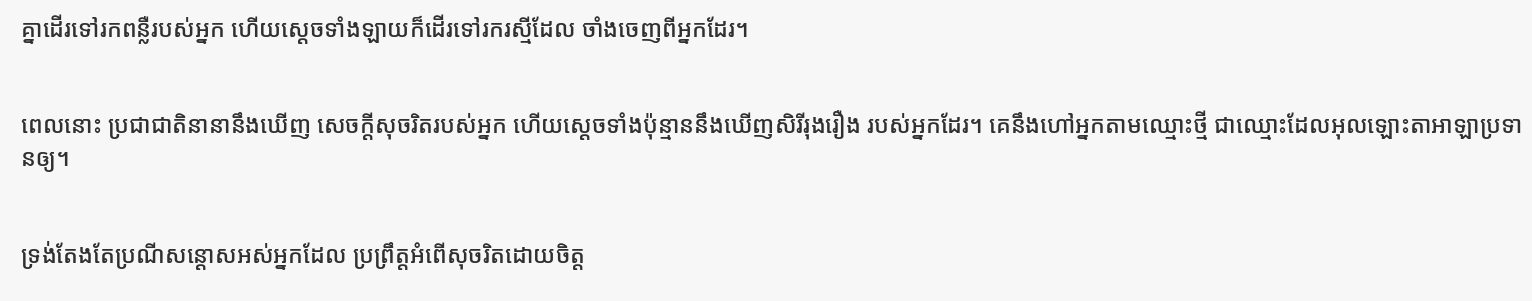គ្នាដើរទៅរកពន្លឺរបស់អ្នក ហើយស្ដេចទាំង‌ឡាយក៏ដើរទៅរករស្មីដែល ចាំងចេញពីអ្នកដែរ។


ពេលនោះ ប្រជា‌ជាតិនានានឹងឃើញ សេចក្ដីសុចរិតរបស់អ្នក ហើយស្ដេចទាំងប៉ុន្មាននឹងឃើញសិរី‌រុង‌រឿង របស់អ្នកដែរ។ គេនឹងហៅអ្នកតាមឈ្មោះថ្មី ជាឈ្មោះដែលអុលឡោះ‌តាអាឡាប្រទានឲ្យ។


ទ្រង់តែងតែប្រណីសន្ដោសអស់អ្នកដែល ប្រព្រឹត្តអំពើសុចរិតដោយចិត្ត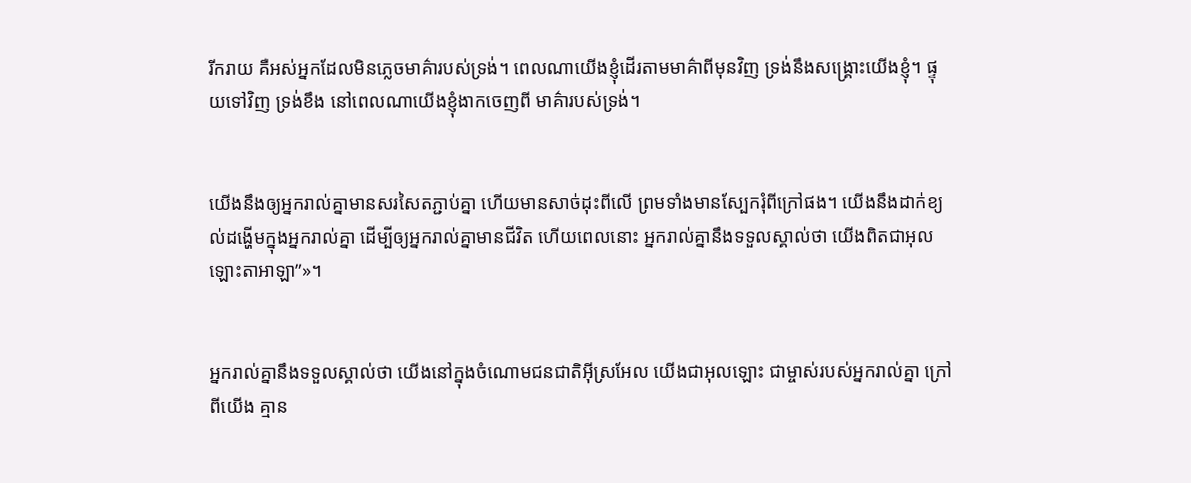រីក‌រាយ គឺអស់អ្នកដែលមិនភ្លេចមាគ៌ារបស់ទ្រង់។ ពេលណាយើងខ្ញុំដើរតាមមាគ៌ាពីមុនវិញ ទ្រង់នឹងសង្គ្រោះយើងខ្ញុំ។ ផ្ទុយទៅវិញ ទ្រង់ខឹង នៅពេលណាយើងខ្ញុំងាកចេញពី មាគ៌ារបស់ទ្រង់។


យើងនឹងឲ្យអ្នករាល់គ្នាមានសរសៃត‌ភ្ជាប់គ្នា ហើយមានសាច់ដុះពីលើ ព្រមទាំងមានស្បែករុំពីក្រៅផង។ យើងនឹងដាក់ខ្យល់ដង្ហើមក្នុងអ្នករាល់គ្នា ដើម្បីឲ្យអ្នករាល់គ្នាមានជីវិត ហើយពេលនោះ អ្នករាល់គ្នានឹងទទួលស្គាល់ថា យើងពិតជាអុលឡោះ‌តាអាឡា”»។


អ្នករាល់គ្នានឹងទទួលស្គាល់ថា យើងនៅក្នុងចំណោមជន‌ជាតិអ៊ីស្រ‌អែល យើងជាអុលឡោះ ជាម្ចាស់របស់អ្នករាល់គ្នា ក្រៅពីយើង គ្មាន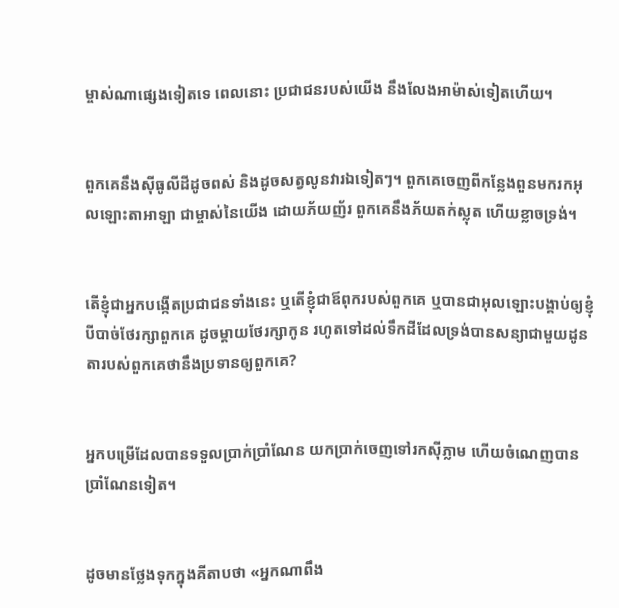ម្ចាស់ណាផ្សេងទៀតទេ ពេលនោះ ប្រជា‌ជនរបស់យើង នឹងលែងអាម៉ាស់ទៀតហើយ។


ពួកគេនឹងស៊ីធូលីដីដូចពស់ និងដូចសត្វលូនវារឯទៀតៗ។ ពួកគេចេញពីកន្លែងពួនមករកអុលឡោះ‌តាអាឡា ជាម្ចាស់នៃយើង ដោយភ័យញ័រ ពួកគេនឹងភ័យតក់‌ស្លុត ហើយខ្លាចទ្រង់។


តើខ្ញុំជាអ្នកបង្កើតប្រជា‌ជនទាំងនេះ ឬតើខ្ញុំជាឪពុករបស់ពួកគេ ឬបានជាអុលឡោះបង្គាប់ឲ្យខ្ញុំបីបាច់ថែរក្សាពួកគេ ដូចម្តាយថែរក្សាកូន រហូតទៅដល់ទឹកដីដែលទ្រង់បានសន្យាជាមួយដូនតារបស់ពួកគេថានឹងប្រទានឲ្យពួកគេ?


អ្នកបម្រើដែលបានទទួលប្រាក់ប្រាំណែន យកប្រាក់ចេញទៅរកស៊ីភ្លាម ហើយចំណេញបានប្រាំណែនទៀត។


ដូចមានថ្លែងទុកក្នុងគីតាបថា «អ្នកណាពឹង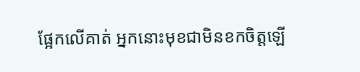ផ្អែកលើគាត់ អ្នកនោះមុខជាមិនខកចិត្ដឡើ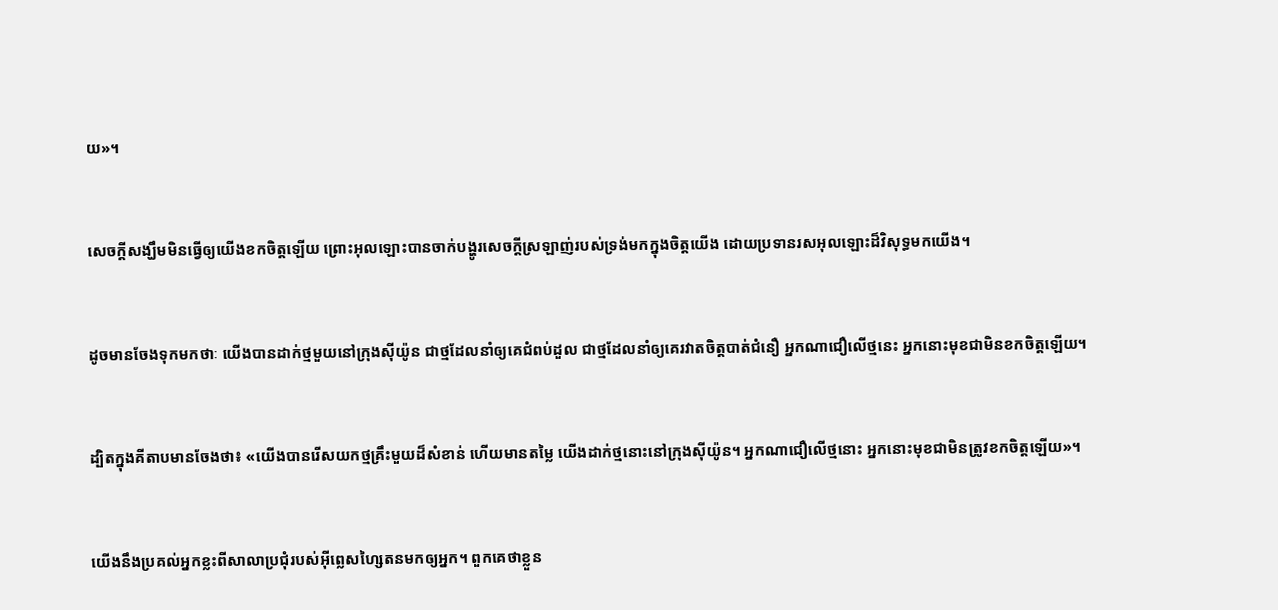យ»។


សេចក្ដីសង្ឃឹមមិនធ្វើឲ្យយើងខកចិត្ដឡើយ ព្រោះអុលឡោះបានចាក់បង្ហូរសេចក្តីស្រឡាញ់របស់ទ្រង់មកក្នុងចិត្ដយើង ដោយប្រទានរស‌អុលឡោះដ៏វិសុទ្ធមកយើង។


ដូចមានចែងទុកមកថាៈ យើងបានដាក់ថ្មមួយនៅក្រុងស៊ីយ៉ូន ជាថ្មដែលនាំឲ្យគេជំពប់ដួល ជាថ្មដែលនាំឲ្យគេរវាតចិត្ដបាត់ជំនឿ អ្នកណាជឿលើថ្មនេះ អ្នកនោះមុខជាមិនខកចិត្ដឡើយ។


ដ្បិតក្នុងគីតាបមានចែងថា៖ «យើងបានរើសយកថ្មគ្រឹះមួយដ៏សំខាន់ ហើយមានតម្លៃ យើងដាក់ថ្មនោះនៅក្រុងស៊ីយ៉ូន។ អ្នកណាជឿលើថ្មនោះ អ្នកនោះមុខជាមិនត្រូវខកចិត្ដឡើយ»។


យើងនឹងប្រគល់អ្នកខ្លះពីសាលាប្រជុំរបស់អ៊ីព្លេស‌ហ្សៃតនមកឲ្យអ្នក។ ពួកគេថាខ្លួន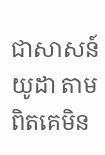ជាសាសន៍យូដា តាមពិតគេមិន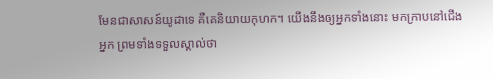មែនជាសាសន៍យូដាទេ គឺគេនិយាយកុហក។ យើងនឹងឲ្យអ្នកទាំងនោះ មកក្រាបនៅជើងអ្នក ព្រមទាំងទទួលស្គាល់ថា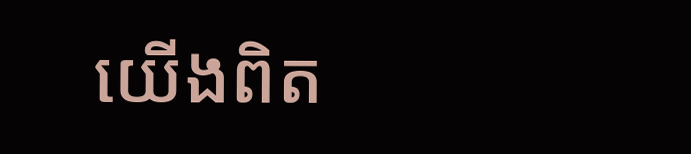យើងពិត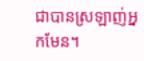ជាបានស្រឡាញ់អ្នកមែន។